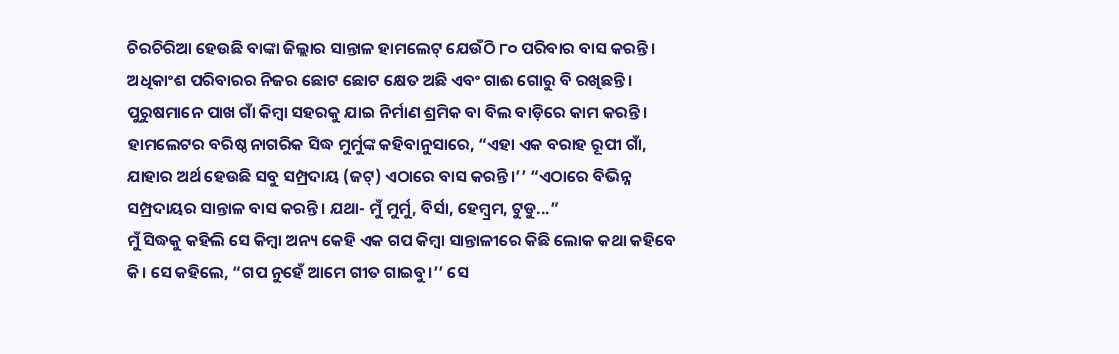ଚିରଚିରିଆ ହେଉଛି ବାଙ୍କା ଜିଲ୍ଲାର ସାନ୍ତାଳ ହାମଲେଟ୍ ଯେଉଁଠି ୮୦ ପରିବାର ବାସ କରନ୍ତି। ଅଧିକାଂଶ ପରିବାରର ନିଜର ଛୋଟ ଛୋଟ କ୍ଷେତ ଅଛି ଏବଂ ଗାଈ ଗୋରୁ ବି ରଖିଛନ୍ତି। ପୁରୁଷମାନେ ପାଖ ଗାଁ କିମ୍ବା ସହରକୁ ଯାଇ ନିର୍ମାଣ ଶ୍ରମିକ ବା ବିଲ ବାଡ଼ିରେ କାମ କରନ୍ତି।
ହାମଲେଟର ବରିଷ୍ଠ ନାଗରିକ ସିଦ୍ଧ ମୁର୍ମୁଙ୍କ କହିବାନୁସାରେ, “ଏହା ଏକ ବରାହ ରୂପୀ ଗାଁ, ଯାହାର ଅର୍ଥ ହେଉଛି ସବୁ ସମ୍ପ୍ରଦାୟ (ଜଟ୍) ଏଠାରେ ବାସ କରନ୍ତି।’’ “ଏଠାରେ ବିଭିନ୍ନ ସମ୍ପ୍ରଦାୟର ସାନ୍ତାଳ ବାସ କରନ୍ତି। ଯଥା- ମୁଁ ମୁର୍ମୁ, ବିର୍ସା, ହେମ୍ବ୍ରମ, ଟୁଡୁ...”
ମୁଁ ସିଦ୍ଧକୁ କହିଲି ସେ କିମ୍ବା ଅନ୍ୟ କେହି ଏକ ଗପ କିମ୍ବା ସାନ୍ତାଳୀରେ କିଛି ଲୋକ କଥା କହିବେ କି। ସେ କହିଲେ, “ଗପ ନୁହେଁ ଆମେ ଗୀତ ଗାଇବୁ।’’ ସେ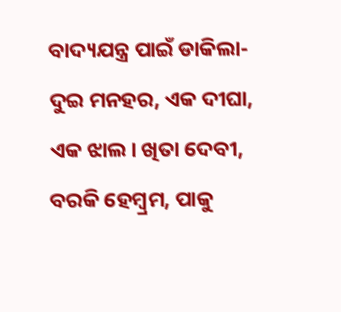ବାଦ୍ୟଯନ୍ତ୍ର ପାଇଁ ଡାକିଲା- ଦୁଇ ମନହର, ଏକ ଦୀଘା, ଏକ ଝାଲ। ଖିତା ଦେବୀ, ବରକି ହେମ୍ବ୍ରମ, ପାକୁ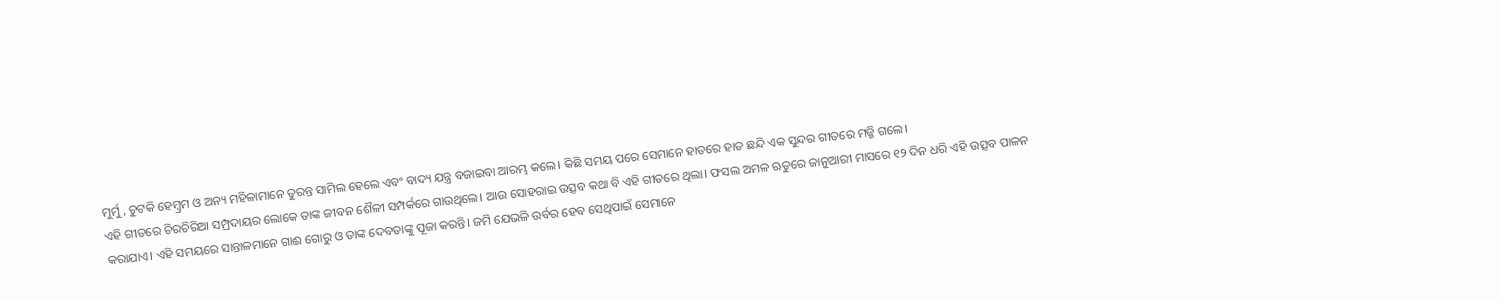ମୁର୍ମୁ, ଚୁଟକି ହେମ୍ବ୍ରମ ଓ ଅନ୍ୟ ମହିଳାମାନେ ତୁରନ୍ତ ସାମିଲ ହେଲେ ଏବଂ ବାଦ୍ୟ ଯନ୍ତ୍ର ବଜାଇବା ଆରମ୍ଭ କଲେ। କିଛି ସମୟ ପରେ ସେମାନେ ହାତରେ ହାତ ଛନ୍ଦି ଏକ ସୁନ୍ଦର ଗୀତରେ ମଜ୍ଜି ଗଲେ।
ଏହି ଗୀତରେ ଚିରଚିରିଆ ସମ୍ପ୍ରଦାୟର ଲୋକେ ତାଙ୍କ ଜୀବନ ଶୈଳୀ ସମ୍ପର୍କରେ ଗାଉଥିଲେ। ଆଉ ସୋହରାଇ ଉତ୍ସବ କଥା ବି ଏହି ଗୀତରେ ଥିଲା। ଫସଲ ଅମଳ ଋତୁରେ ଜାନୁଆରୀ ମାସରେ ୧୨ ଦିନ ଧରି ଏହି ଉତ୍ସବ ପାଳନ କରାଯାଏ। ଏହି ସମୟରେ ସାନ୍ତାଳମାନେ ଗାଈ ଗୋରୁ ଓ ତାଙ୍କ ଦେବତାଙ୍କୁ ପୂଜା କରନ୍ତି। ଜମି ଯେଭଳି ଉର୍ବର ହେବ ସେଥିପାଇଁ ସେମାନେ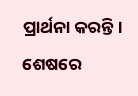ପ୍ରାର୍ଥନା କରନ୍ତି। ଶେଷରେ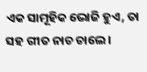ଏକ ସାମୂହିକ ଭୋଜି ହୁଏ, ତା ସହ ଗୀତ ନାଚ ଚାଲେ।